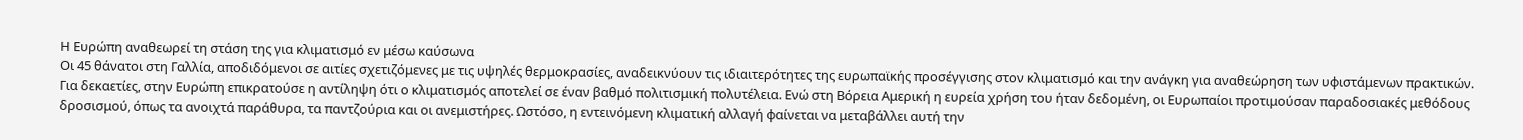Η Ευρώπη αναθεωρεί τη στάση της για κλιματισμό εν μέσω καύσωνα
Οι 45 θάνατοι στη Γαλλία, αποδιδόμενοι σε αιτίες σχετιζόμενες με τις υψηλές θερμοκρασίες, αναδεικνύουν τις ιδιαιτερότητες της ευρωπαϊκής προσέγγισης στον κλιματισμό και την ανάγκη για αναθεώρηση των υφιστάμενων πρακτικών.
Για δεκαετίες, στην Ευρώπη επικρατούσε η αντίληψη ότι ο κλιματισμός αποτελεί σε έναν βαθμό πολιτισμική πολυτέλεια. Ενώ στη Βόρεια Αμερική η ευρεία χρήση του ήταν δεδομένη, οι Ευρωπαίοι προτιμούσαν παραδοσιακές μεθόδους δροσισμού, όπως τα ανοιχτά παράθυρα, τα παντζούρια και οι ανεμιστήρες. Ωστόσο, η εντεινόμενη κλιματική αλλαγή φαίνεται να μεταβάλλει αυτή την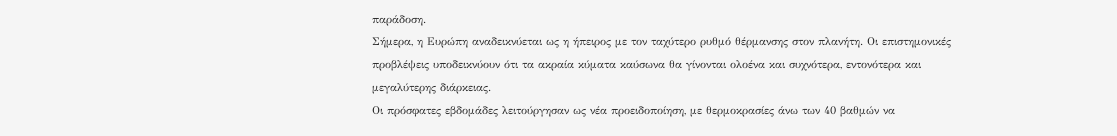παράδοση.
Σήμερα, η Ευρώπη αναδεικνύεται ως η ήπειρος με τον ταχύτερο ρυθμό θέρμανσης στον πλανήτη. Οι επιστημονικές προβλέψεις υποδεικνύουν ότι τα ακραία κύματα καύσωνα θα γίνονται ολοένα και συχνότερα, εντονότερα και μεγαλύτερης διάρκειας.
Οι πρόσφατες εβδομάδες λειτούργησαν ως νέα προειδοποίηση, με θερμοκρασίες άνω των 40 βαθμών να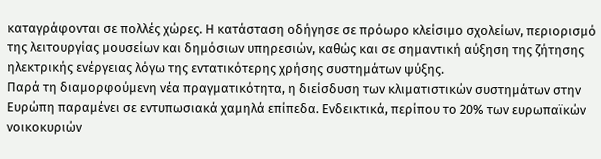καταγράφονται σε πολλές χώρες. Η κατάσταση οδήγησε σε πρόωρο κλείσιμο σχολείων, περιορισμό της λειτουργίας μουσείων και δημόσιων υπηρεσιών, καθώς και σε σημαντική αύξηση της ζήτησης ηλεκτρικής ενέργειας λόγω της εντατικότερης χρήσης συστημάτων ψύξης.
Παρά τη διαμορφούμενη νέα πραγματικότητα, η διείσδυση των κλιματιστικών συστημάτων στην Ευρώπη παραμένει σε εντυπωσιακά χαμηλά επίπεδα. Ενδεικτικά, περίπου το 20% των ευρωπαϊκών νοικοκυριών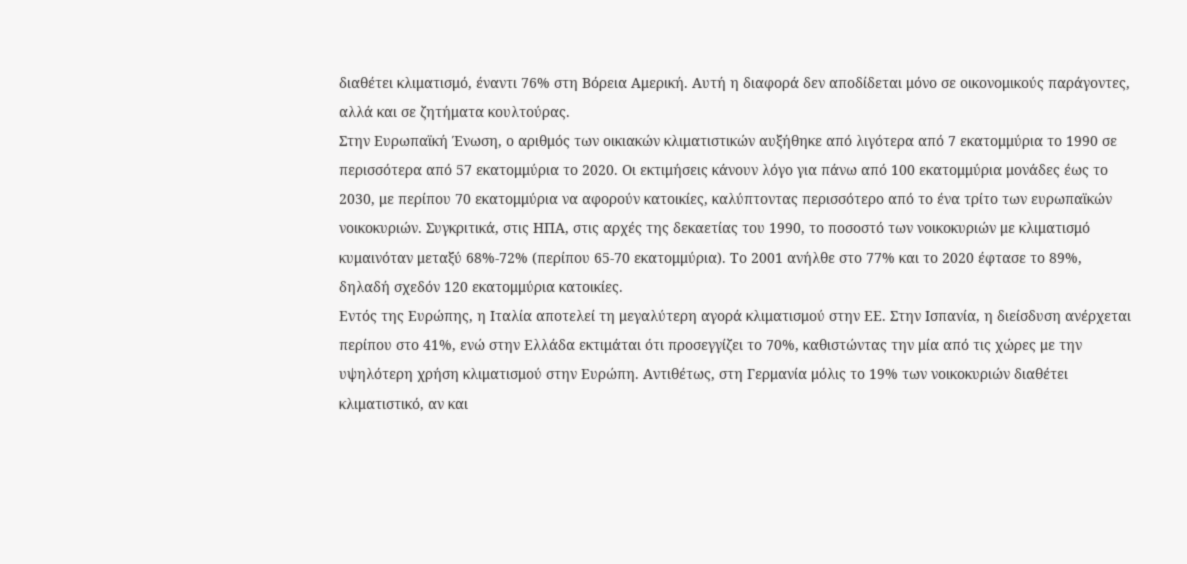διαθέτει κλιματισμό, έναντι 76% στη Βόρεια Αμερική. Αυτή η διαφορά δεν αποδίδεται μόνο σε οικονομικούς παράγοντες, αλλά και σε ζητήματα κουλτούρας.
Στην Ευρωπαϊκή Ένωση, ο αριθμός των οικιακών κλιματιστικών αυξήθηκε από λιγότερα από 7 εκατομμύρια το 1990 σε περισσότερα από 57 εκατομμύρια το 2020. Οι εκτιμήσεις κάνουν λόγο για πάνω από 100 εκατομμύρια μονάδες έως το 2030, με περίπου 70 εκατομμύρια να αφορούν κατοικίες, καλύπτοντας περισσότερο από το ένα τρίτο των ευρωπαϊκών νοικοκυριών. Συγκριτικά, στις ΗΠΑ, στις αρχές της δεκαετίας του 1990, το ποσοστό των νοικοκυριών με κλιματισμό κυμαινόταν μεταξύ 68%-72% (περίπου 65-70 εκατομμύρια). Το 2001 ανήλθε στο 77% και το 2020 έφτασε το 89%, δηλαδή σχεδόν 120 εκατομμύρια κατοικίες.
Εντός της Ευρώπης, η Ιταλία αποτελεί τη μεγαλύτερη αγορά κλιματισμού στην ΕΕ. Στην Ισπανία, η διείσδυση ανέρχεται περίπου στο 41%, ενώ στην Ελλάδα εκτιμάται ότι προσεγγίζει το 70%, καθιστώντας την μία από τις χώρες με την υψηλότερη χρήση κλιματισμού στην Ευρώπη. Αντιθέτως, στη Γερμανία μόλις το 19% των νοικοκυριών διαθέτει κλιματιστικό, αν και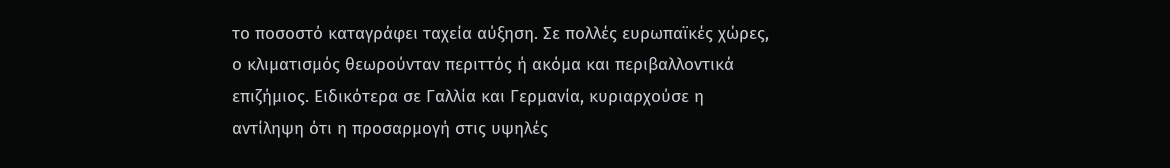το ποσοστό καταγράφει ταχεία αύξηση. Σε πολλές ευρωπαϊκές χώρες, ο κλιματισμός θεωρούνταν περιττός ή ακόμα και περιβαλλοντικά επιζήμιος. Ειδικότερα σε Γαλλία και Γερμανία, κυριαρχούσε η αντίληψη ότι η προσαρμογή στις υψηλές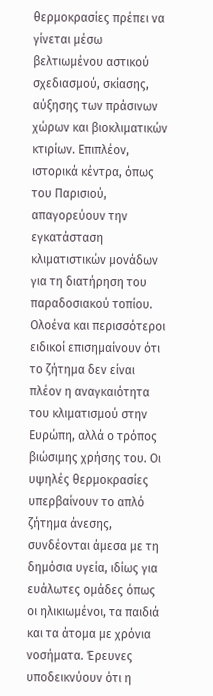θερμοκρασίες πρέπει να γίνεται μέσω βελτιωμένου αστικού σχεδιασμού, σκίασης, αύξησης των πράσινων χώρων και βιοκλιματικών κτιρίων. Επιπλέον, ιστορικά κέντρα, όπως του Παρισιού, απαγορεύουν την εγκατάσταση κλιματιστικών μονάδων για τη διατήρηση του παραδοσιακού τοπίου.
Ολοένα και περισσότεροι ειδικοί επισημαίνουν ότι το ζήτημα δεν είναι πλέον η αναγκαιότητα του κλιματισμού στην Ευρώπη, αλλά ο τρόπος βιώσιμης χρήσης του. Οι υψηλές θερμοκρασίες υπερβαίνουν το απλό ζήτημα άνεσης, συνδέονται άμεσα με τη δημόσια υγεία, ιδίως για ευάλωτες ομάδες όπως οι ηλικιωμένοι, τα παιδιά και τα άτομα με χρόνια νοσήματα. Έρευνες υποδεικνύουν ότι η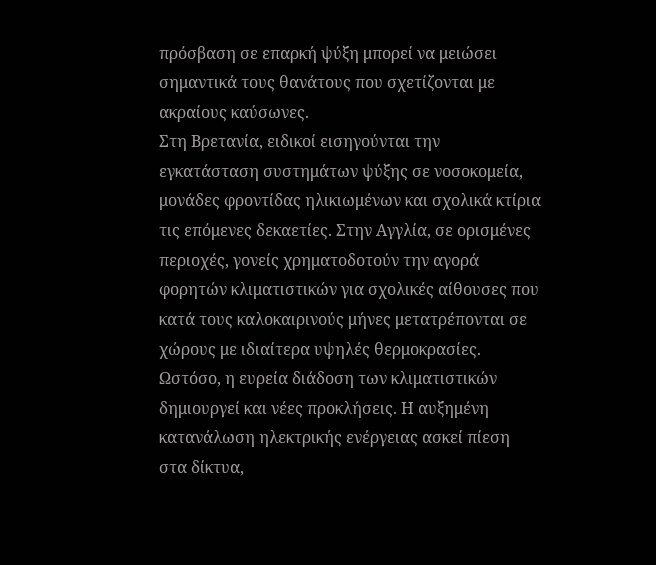πρόσβαση σε επαρκή ψύξη μπορεί να μειώσει σημαντικά τους θανάτους που σχετίζονται με ακραίους καύσωνες.
Στη Βρετανία, ειδικοί εισηγούνται την εγκατάσταση συστημάτων ψύξης σε νοσοκομεία, μονάδες φροντίδας ηλικιωμένων και σχολικά κτίρια τις επόμενες δεκαετίες. Στην Αγγλία, σε ορισμένες περιοχές, γονείς χρηματοδοτούν την αγορά φορητών κλιματιστικών για σχολικές αίθουσες που κατά τους καλοκαιρινούς μήνες μετατρέπονται σε χώρους με ιδιαίτερα υψηλές θερμοκρασίες.
Ωστόσο, η ευρεία διάδοση των κλιματιστικών δημιουργεί και νέες προκλήσεις. Η αυξημένη κατανάλωση ηλεκτρικής ενέργειας ασκεί πίεση στα δίκτυα,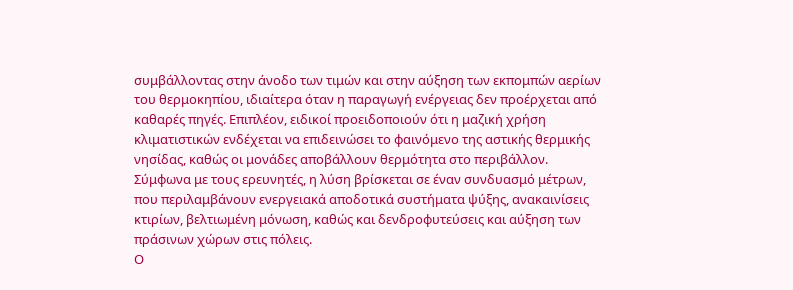συμβάλλοντας στην άνοδο των τιμών και στην αύξηση των εκπομπών αερίων του θερμοκηπίου, ιδιαίτερα όταν η παραγωγή ενέργειας δεν προέρχεται από καθαρές πηγές. Επιπλέον, ειδικοί προειδοποιούν ότι η μαζική χρήση κλιματιστικών ενδέχεται να επιδεινώσει το φαινόμενο της αστικής θερμικής νησίδας, καθώς οι μονάδες αποβάλλουν θερμότητα στο περιβάλλον.
Σύμφωνα με τους ερευνητές, η λύση βρίσκεται σε έναν συνδυασμό μέτρων, που περιλαμβάνουν ενεργειακά αποδοτικά συστήματα ψύξης, ανακαινίσεις κτιρίων, βελτιωμένη μόνωση, καθώς και δενδροφυτεύσεις και αύξηση των πράσινων χώρων στις πόλεις.
Ο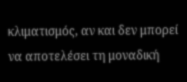κλιματισμός, αν και δεν μπορεί να αποτελέσει τη μοναδική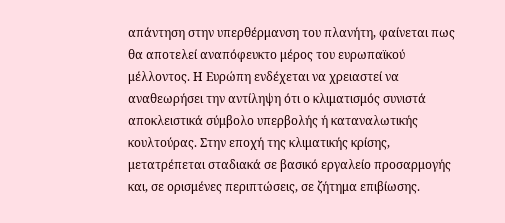απάντηση στην υπερθέρμανση του πλανήτη, φαίνεται πως θα αποτελεί αναπόφευκτο μέρος του ευρωπαϊκού μέλλοντος. Η Ευρώπη ενδέχεται να χρειαστεί να αναθεωρήσει την αντίληψη ότι ο κλιματισμός συνιστά αποκλειστικά σύμβολο υπερβολής ή καταναλωτικής κουλτούρας. Στην εποχή της κλιματικής κρίσης, μετατρέπεται σταδιακά σε βασικό εργαλείο προσαρμογής και, σε ορισμένες περιπτώσεις, σε ζήτημα επιβίωσης.